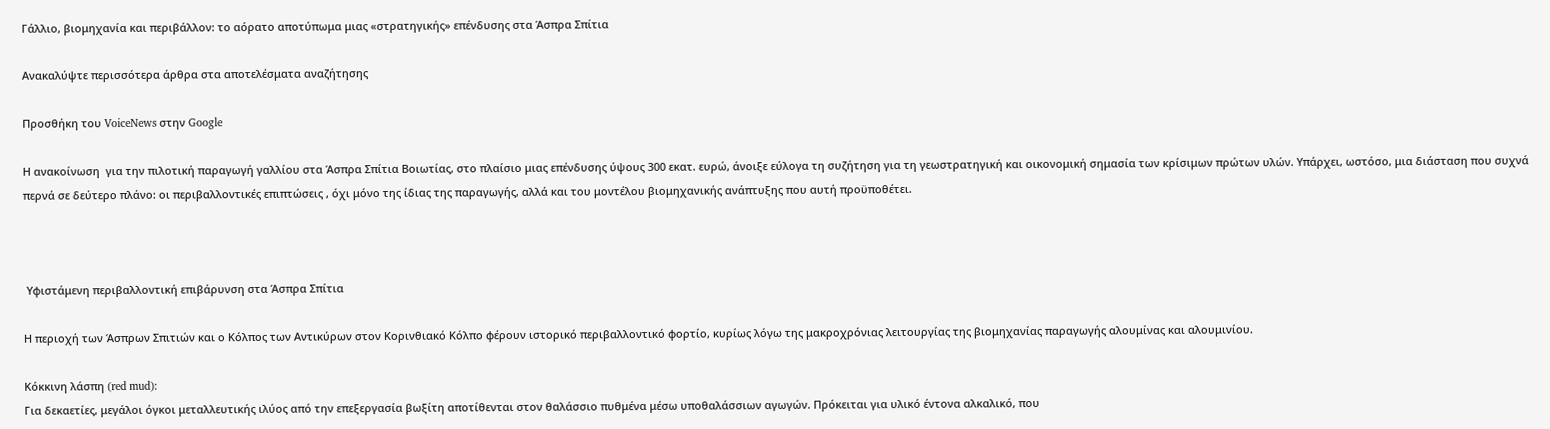Γάλλιο, βιομηχανία και περιβάλλον: το αόρατο αποτύπωμα μιας «στρατηγικής» επένδυσης στα Άσπρα Σπίτια

Ανακαλύψτε περισσότερα άρθρα στα αποτελέσματα αναζήτησης

Προσθήκη του VoiceNews στην Google

Η ανακοίνωση  για την πιλοτική παραγωγή γαλλίου στα Άσπρα Σπίτια Βοιωτίας, στο πλαίσιο μιας επένδυσης ύψους 300 εκατ. ευρώ, άνοιξε εύλογα τη συζήτηση για τη γεωστρατηγική και οικονομική σημασία των κρίσιμων πρώτων υλών. Υπάρχει, ωστόσο, μια διάσταση που συχνά περνά σε δεύτερο πλάνο: οι περιβαλλοντικές επιπτώσεις , όχι μόνο της ίδιας της παραγωγής, αλλά και του μοντέλου βιομηχανικής ανάπτυξης που αυτή προϋποθέτει.



 Υφιστάμενη περιβαλλοντική επιβάρυνση στα Άσπρα Σπίτια

Η περιοχή των Άσπρων Σπιτιών και ο Κόλπος των Αντικύρων στον Κορινθιακό Κόλπο φέρουν ιστορικό περιβαλλοντικό φορτίο, κυρίως λόγω της μακροχρόνιας λειτουργίας της βιομηχανίας παραγωγής αλουμίνας και αλουμινίου.

Κόκκινη λάσπη (red mud):
Για δεκαετίες, μεγάλοι όγκοι μεταλλευτικής ιλύος από την επεξεργασία βωξίτη αποτίθενται στον θαλάσσιο πυθμένα μέσω υποθαλάσσιων αγωγών. Πρόκειται για υλικό έντονα αλκαλικό, που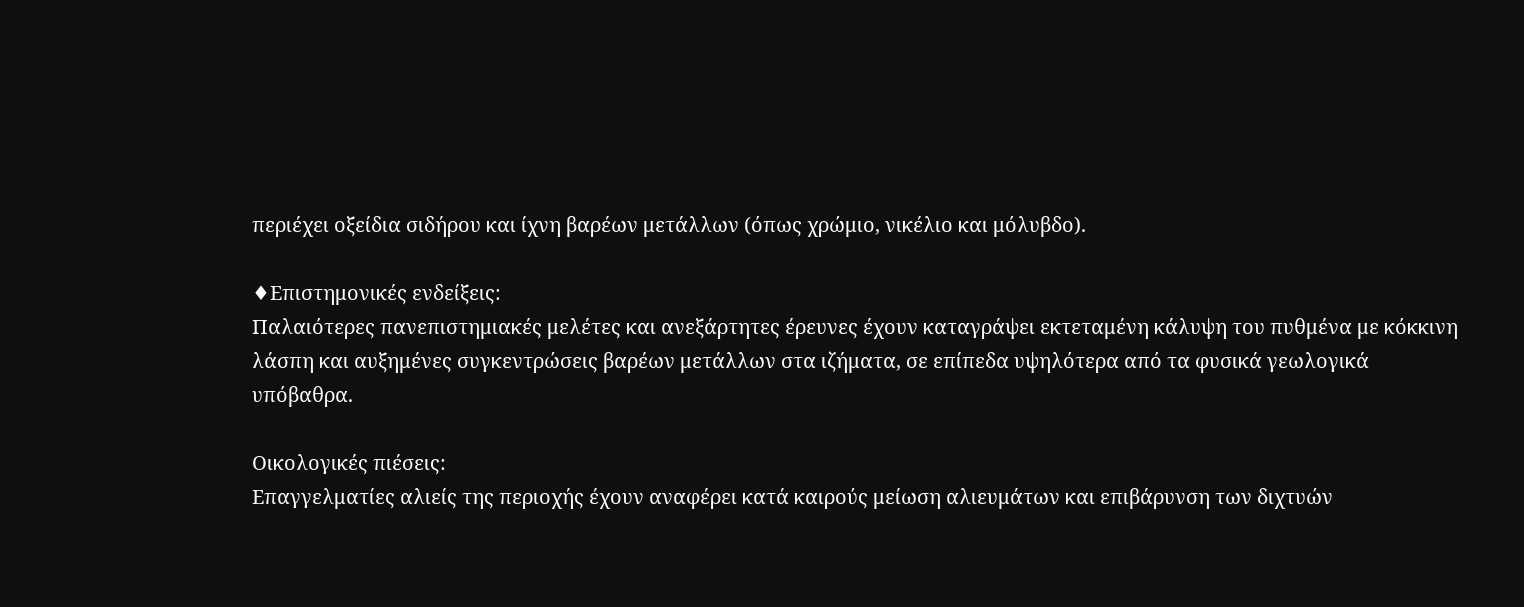περιέχει οξείδια σιδήρου και ίχνη βαρέων μετάλλων (όπως χρώμιο, νικέλιο και μόλυβδο).

♦Επιστημονικές ενδείξεις:
Παλαιότερες πανεπιστημιακές μελέτες και ανεξάρτητες έρευνες έχουν καταγράψει εκτεταμένη κάλυψη του πυθμένα με κόκκινη λάσπη και αυξημένες συγκεντρώσεις βαρέων μετάλλων στα ιζήματα, σε επίπεδα υψηλότερα από τα φυσικά γεωλογικά υπόβαθρα.

Οικολογικές πιέσεις:
Επαγγελματίες αλιείς της περιοχής έχουν αναφέρει κατά καιρούς μείωση αλιευμάτων και επιβάρυνση των διχτυών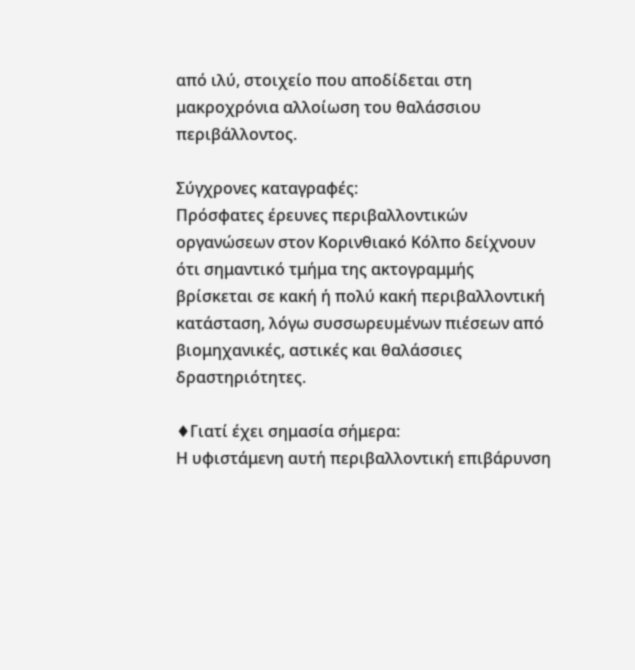από ιλύ, στοιχείο που αποδίδεται στη μακροχρόνια αλλοίωση του θαλάσσιου περιβάλλοντος.

Σύγχρονες καταγραφές:
Πρόσφατες έρευνες περιβαλλοντικών οργανώσεων στον Κορινθιακό Κόλπο δείχνουν ότι σημαντικό τμήμα της ακτογραμμής βρίσκεται σε κακή ή πολύ κακή περιβαλλοντική κατάσταση, λόγω συσσωρευμένων πιέσεων από βιομηχανικές, αστικές και θαλάσσιες δραστηριότητες.

♦Γιατί έχει σημασία σήμερα:
Η υφιστάμενη αυτή περιβαλλοντική επιβάρυνση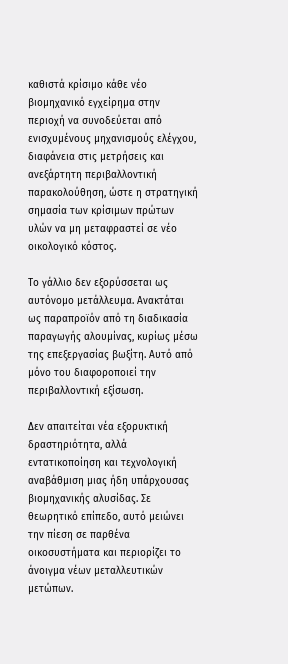καθιστά κρίσιμο κάθε νέο βιομηχανικό εγχείρημα στην περιοχή να συνοδεύεται από ενισχυμένους μηχανισμούς ελέγχου, διαφάνεια στις μετρήσεις και ανεξάρτητη περιβαλλοντική παρακολούθηση, ώστε η στρατηγική σημασία των κρίσιμων πρώτων υλών να μη μεταφραστεί σε νέο οικολογικό κόστος.

Το γάλλιο δεν εξορύσσεται ως αυτόνομο μετάλλευμα. Ανακτάται ως παραπροϊόν από τη διαδικασία παραγωγής αλουμίνας, κυρίως μέσω της επεξεργασίας βωξίτη. Αυτό από μόνο του διαφοροποιεί την περιβαλλοντική εξίσωση.

Δεν απαιτείται νέα εξορυκτική δραστηριότητα, αλλά εντατικοποίηση και τεχνολογική αναβάθμιση μιας ήδη υπάρχουσας βιομηχανικής αλυσίδας. Σε θεωρητικό επίπεδο, αυτό μειώνει την πίεση σε παρθένα οικοσυστήματα και περιορίζει το άνοιγμα νέων μεταλλευτικών μετώπων.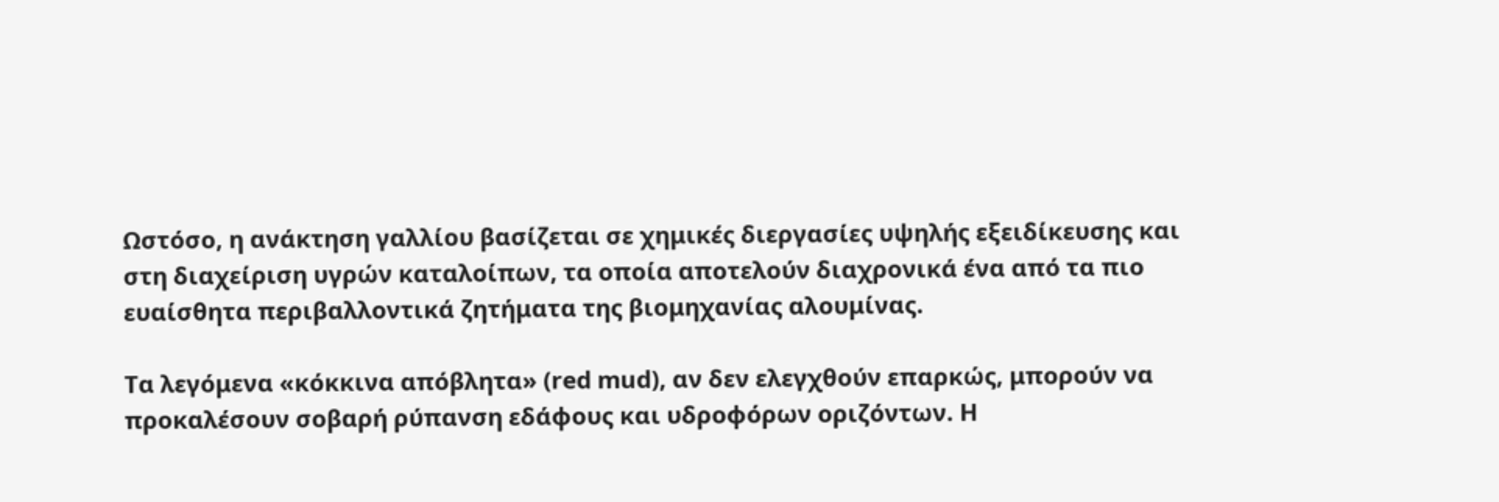Ωστόσο, η ανάκτηση γαλλίου βασίζεται σε χημικές διεργασίες υψηλής εξειδίκευσης και στη διαχείριση υγρών καταλοίπων, τα οποία αποτελούν διαχρονικά ένα από τα πιο ευαίσθητα περιβαλλοντικά ζητήματα της βιομηχανίας αλουμίνας.

Τα λεγόμενα «κόκκινα απόβλητα» (red mud), αν δεν ελεγχθούν επαρκώς, μπορούν να προκαλέσουν σοβαρή ρύπανση εδάφους και υδροφόρων οριζόντων. Η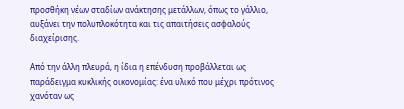προσθήκη νέων σταδίων ανάκτησης μετάλλων, όπως το γάλλιο, αυξάνει την πολυπλοκότητα και τις απαιτήσεις ασφαλούς διαχείρισης.

Από την άλλη πλευρά, η ίδια η επένδυση προβάλλεται ως παράδειγμα κυκλικής οικονομίας: ένα υλικό που μέχρι πρότινος χανόταν ως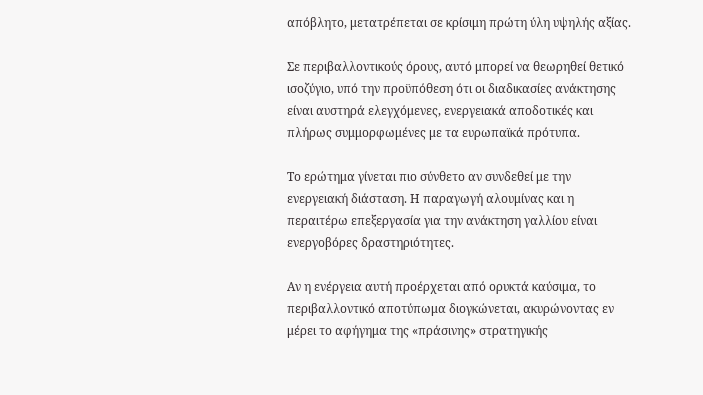απόβλητο, μετατρέπεται σε κρίσιμη πρώτη ύλη υψηλής αξίας.

Σε περιβαλλοντικούς όρους, αυτό μπορεί να θεωρηθεί θετικό ισοζύγιο, υπό την προϋπόθεση ότι οι διαδικασίες ανάκτησης είναι αυστηρά ελεγχόμενες, ενεργειακά αποδοτικές και πλήρως συμμορφωμένες με τα ευρωπαϊκά πρότυπα.

Το ερώτημα γίνεται πιο σύνθετο αν συνδεθεί με την ενεργειακή διάσταση. Η παραγωγή αλουμίνας και η περαιτέρω επεξεργασία για την ανάκτηση γαλλίου είναι ενεργοβόρες δραστηριότητες.

Αν η ενέργεια αυτή προέρχεται από ορυκτά καύσιμα, το περιβαλλοντικό αποτύπωμα διογκώνεται, ακυρώνοντας εν μέρει το αφήγημα της «πράσινης» στρατηγικής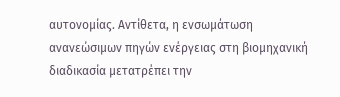αυτονομίας. Αντίθετα, η ενσωμάτωση ανανεώσιμων πηγών ενέργειας στη βιομηχανική διαδικασία μετατρέπει την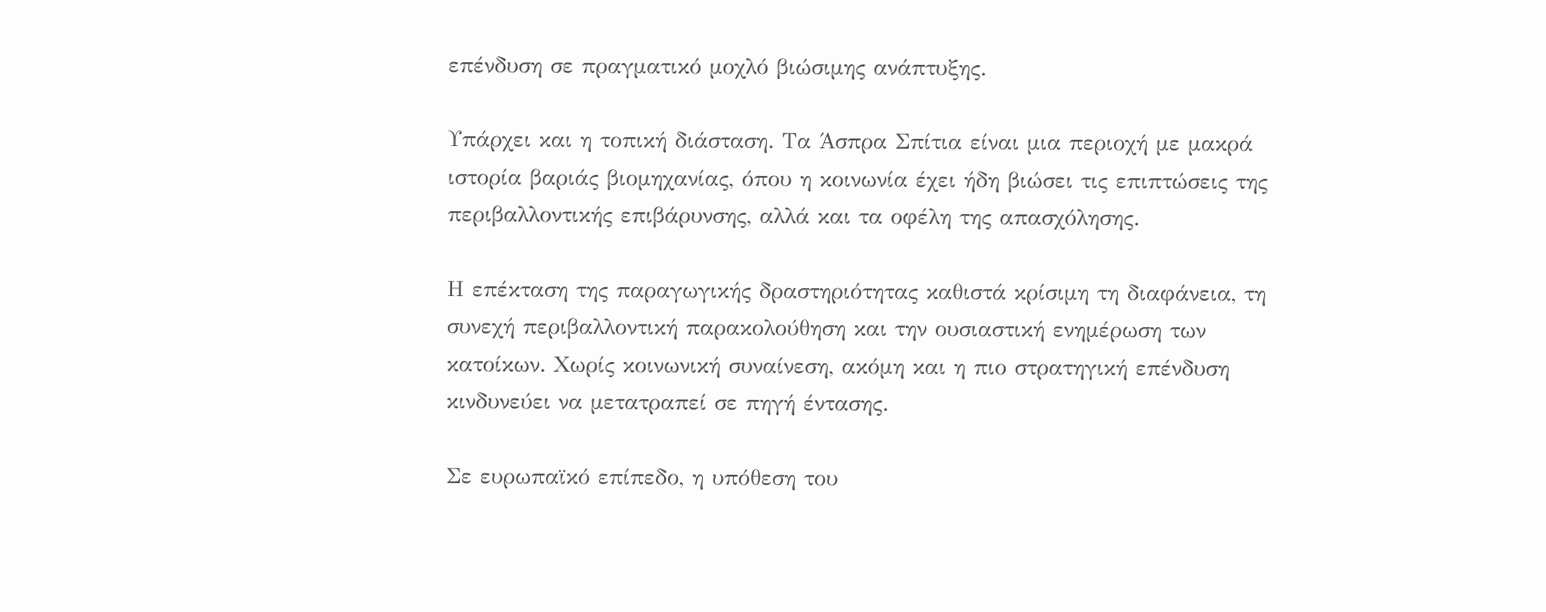επένδυση σε πραγματικό μοχλό βιώσιμης ανάπτυξης.

Υπάρχει και η τοπική διάσταση. Τα Άσπρα Σπίτια είναι μια περιοχή με μακρά ιστορία βαριάς βιομηχανίας, όπου η κοινωνία έχει ήδη βιώσει τις επιπτώσεις της περιβαλλοντικής επιβάρυνσης, αλλά και τα οφέλη της απασχόλησης.

Η επέκταση της παραγωγικής δραστηριότητας καθιστά κρίσιμη τη διαφάνεια, τη συνεχή περιβαλλοντική παρακολούθηση και την ουσιαστική ενημέρωση των κατοίκων. Χωρίς κοινωνική συναίνεση, ακόμη και η πιο στρατηγική επένδυση κινδυνεύει να μετατραπεί σε πηγή έντασης.

Σε ευρωπαϊκό επίπεδο, η υπόθεση του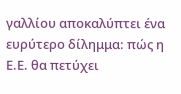γαλλίου αποκαλύπτει ένα ευρύτερο δίλημμα: πώς η Ε.Ε. θα πετύχει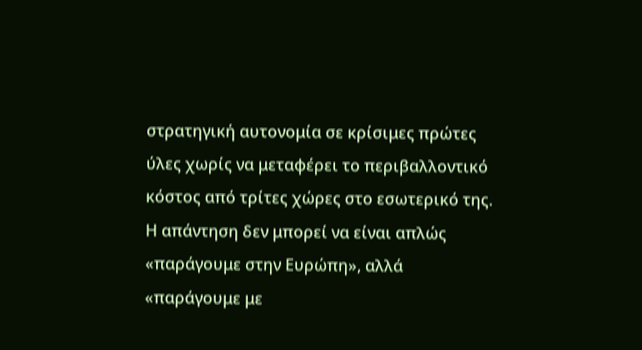στρατηγική αυτονομία σε κρίσιμες πρώτες ύλες χωρίς να μεταφέρει το περιβαλλοντικό κόστος από τρίτες χώρες στο εσωτερικό της. Η απάντηση δεν μπορεί να είναι απλώς «παράγουμε στην Ευρώπη», αλλά «παράγουμε με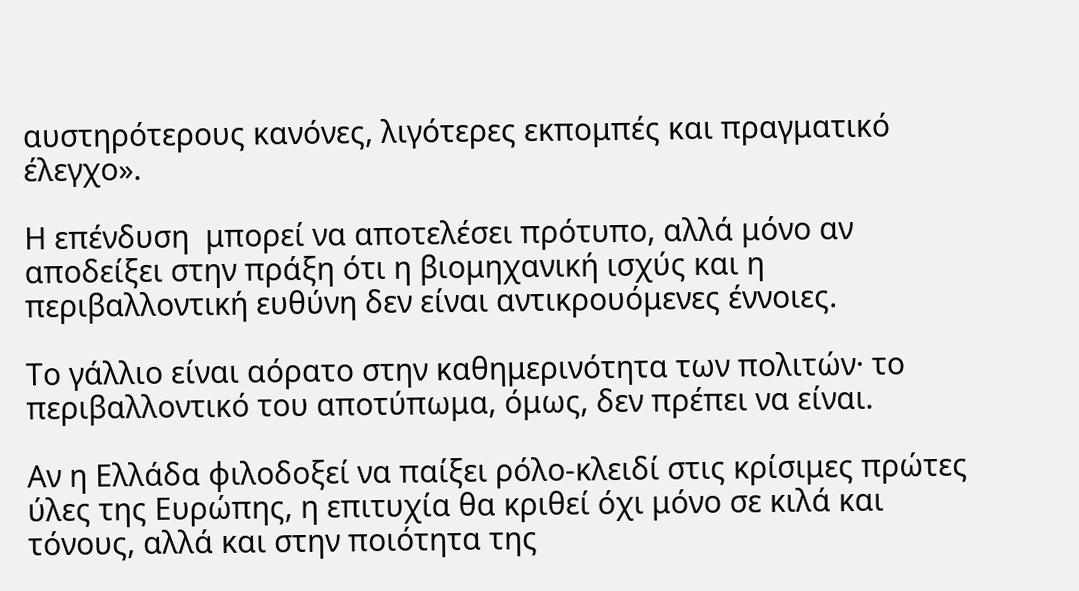αυστηρότερους κανόνες, λιγότερες εκπομπές και πραγματικό έλεγχο».

Η επένδυση  μπορεί να αποτελέσει πρότυπο, αλλά μόνο αν αποδείξει στην πράξη ότι η βιομηχανική ισχύς και η περιβαλλοντική ευθύνη δεν είναι αντικρουόμενες έννοιες.

Το γάλλιο είναι αόρατο στην καθημερινότητα των πολιτών· το περιβαλλοντικό του αποτύπωμα, όμως, δεν πρέπει να είναι.

Αν η Ελλάδα φιλοδοξεί να παίξει ρόλο-κλειδί στις κρίσιμες πρώτες ύλες της Ευρώπης, η επιτυχία θα κριθεί όχι μόνο σε κιλά και τόνους, αλλά και στην ποιότητα της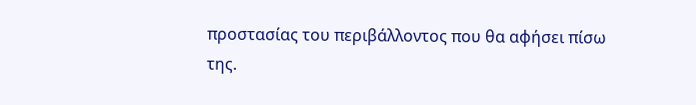προστασίας του περιβάλλοντος που θα αφήσει πίσω της.